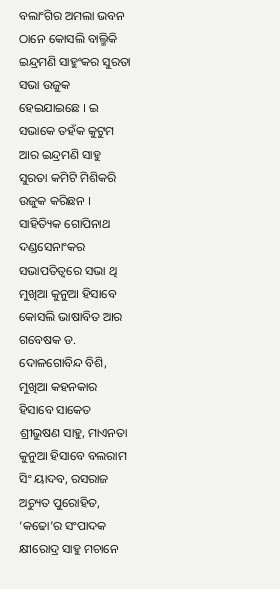ବଲାଂଗିର ଅମଲା ଭବନ ଠାନେ କୋସଲି ବାଲ୍ମିକି ଇନ୍ଦ୍ରମଣି ସାହୁଂକର ସୁରତା ସଭା ଉଜୁକ ହେଇଯାଇଛେ । ଇ ସଭାକେ ତହଁକ କୁଟୁମ ଆର ଇନ୍ଦ୍ରମଣି ସାହୁ ସୁରତା କମିଟି ମିଶିକରି ଉଜୁକ କରିଛନ । ସାହିତ୍ୟିକ ଗୋପିନାଥ ଦଣ୍ଡସେନାଂକର ସଭାପତିତ୍ୱରେ ସଭା ଥି ମୁଖିଆ କୁନୁଆ ହିସାବେ କୋସଲି ଭାଷାବିତ ଆର ଗବେଷକ ଡ. ଦୋଳଗୋବିନ୍ଦ ବିଶି, ମୁଖିଆ କହନକାର ହିସାବେ ସାକେତ ଶ୍ରୀଭୁଷଣ ସାହୁ, ମାଏନତା କୁନୁଆ ହିସାବେ ବଲରାମ ସିଂ ୟାଦବ, ରସରାଜ ଅଚ୍ୟୁତ ପୁରୋହିତ, ‘କଢୋ’ର ସଂପାଦକ କ୍ଷୀରୋଦ୍ର ସାହୁ ମଚାନେ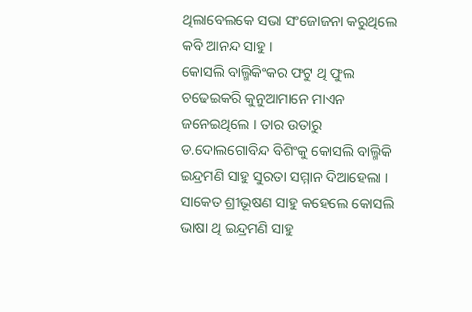ଥିଲାବେଲକେ ସଭା ସଂଜୋଜନା କରୁଥିଲେ କବି ଆନନ୍ଦ ସାହୁ ।
କୋସଲି ବାଲ୍ମିକିଂକର ଫଟୁ ଥି ଫୁଲ ଚଢେଇକରି କୁନୁଆମାନେ ମାଏନ ଜନେଇଥିଲେ । ତାର ଉତାରୁ ଡ.ଦୋଲଗୋବିନ୍ଦ ବିଶିଂକୁ କୋସଲି ବାଲ୍ମିକି ଇନ୍ଦ୍ରମଣି ସାହୁ ସୁରତା ସମ୍ମାନ ଦିଆହେଲା । ସାକେତ ଶ୍ରୀଭୂଷଣ ସାହୁ କହେଲେ କୋସଲି ଭାଷା ଥି ଇନ୍ଦ୍ରମଣି ସାହୁ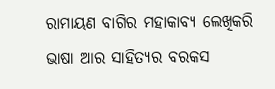ରାମାୟଣ ବାଗିର ମହାକାବ୍ୟ ଲେଖିକରି ଭାଷା ଆର ସାହିତ୍ୟର ବରକସ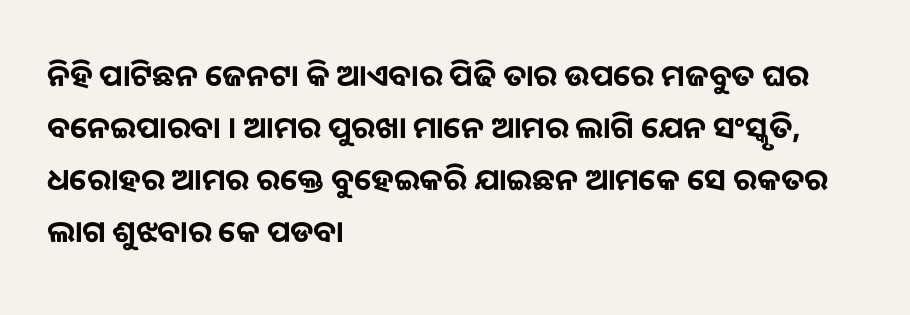ନିହି ପାଟିଛନ ଜେନଟା କି ଆଏବାର ପିଢି ତାର ଉପରେ ମଜବୁତ ଘର ବନେଇପାରବା । ଆମର ପୁରଖା ମାନେ ଆମର ଲାଗି ଯେନ ସଂସ୍କୃତି, ଧରୋହର ଆମର ରକ୍ତେ ବୁହେଇକରି ଯାଇଛନ ଆମକେ ସେ ରକତର ଲାଗ ଶୁଝବାର କେ ପଡବା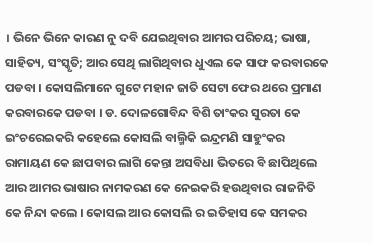। ଭିନେ ଭିନେ କାରଣ ନୁ ଦବି ଯେଇଥିବାର ଆମର ପରିଚୟ; ଭାଷା, ସାହିତ୍ୟ, ସଂସ୍କୃତି; ଆର ସେଥି ଲାଗିଥିବାର ଧୁଏଲ କେ ସାଫ କରବାରକେ ପଡବା । କୋସଲିମାନେ ଗୁଟେ ମହାନ ଜାତି ସେଟା ଫେର ଥରେ ପ୍ରମାଣ କରବାରକେ ପଡବା । ଡ. ଦୋଳଗୋବିନ୍ଦ ବିଶି ତାଂକର ସୁରତା କେ ଇଂଚରେଇକରି କହେଲେ କୋସଲି ବାଲ୍ମିକି ଇନ୍ଦ୍ରମଣି ସାହୁଂକର ରାମାୟଣ କେ ଛାପବାର ଲାଗି କେନ୍ତା ଅସବିଧା ଭିତରେ ବି ଛାପିଥିଲେ ଆର ଆମର ଭାଷାର ନାମକରଣ କେ ନେଇକରି ହଉଥିବାର ରାଜନିତି କେ ନିନ୍ଦା କଲେ । କୋସଲ ଆର କୋସଲି ର ଇତିହାସ କେ ସମକର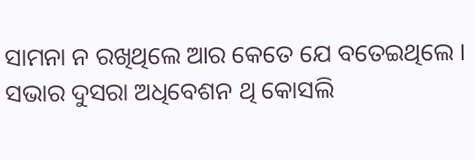ସାମନା ନ ରଖିଥିଲେ ଆର କେତେ ଯେ ବତେଇଥିଲେ ।
ସଭାର ଦୁସରା ଅଧିବେଶନ ଥି କୋସଲି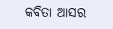କବିତା ଆସର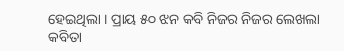ହେଇଥିଲା । ପ୍ରାୟ ୫୦ ଝନ କବି ନିଜର ନିଜର ଲେଖଲା କବିତା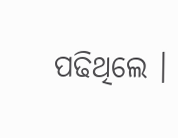ପଢିଥିଲେ ।